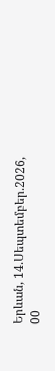Երևան, 14.Սեպտեմբեր.2026,
00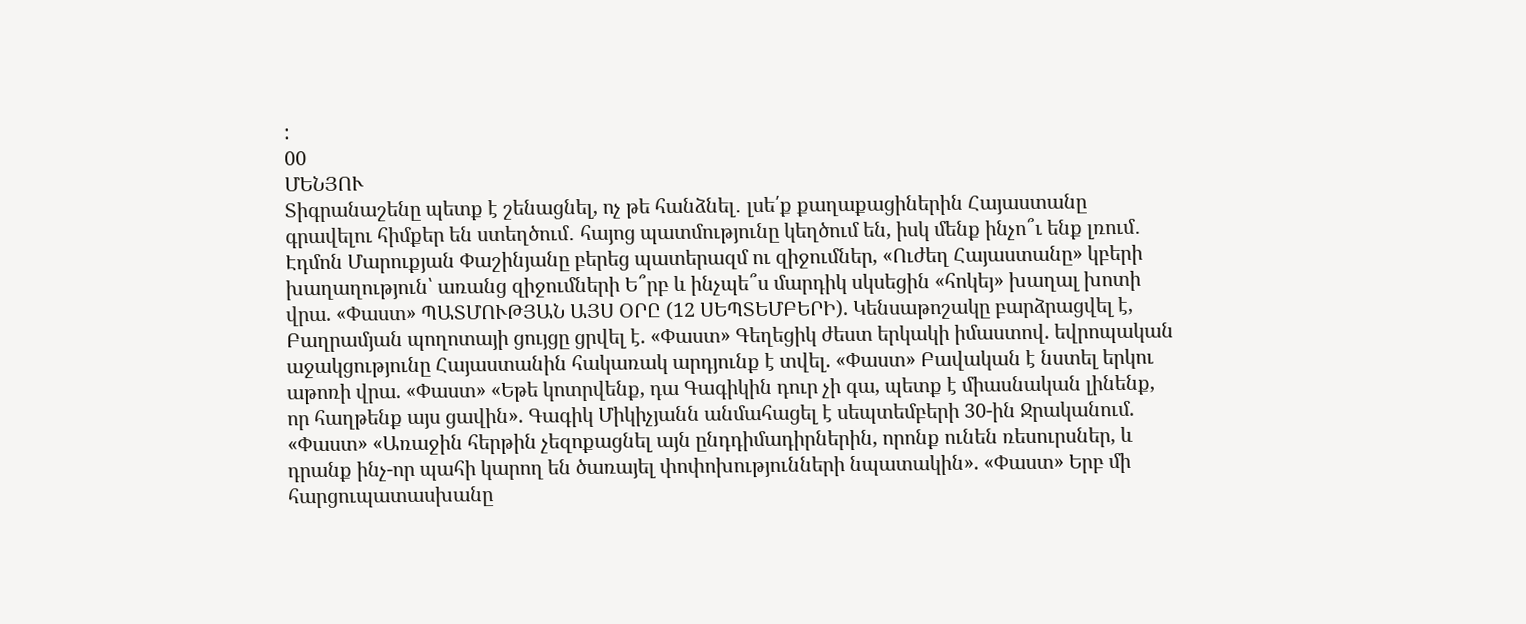:
00
ՄԵՆՅՈՒ
Տիգրանաշենը պետք է շենացնել, ոչ թե հանձնել․ լսե՛ք քաղաքացիներին Հայաստանը գրավելու հիմքեր են ստեղծում․ հայոց պատմությունը կեղծում են, իսկ մենք ինչո՞ւ ենք լռում․ Էդմոն Մարուքյան Փաշինյանը բերեց պատերազմ ու զիջումներ, «Ուժեղ Հայաստանը» կբերի խաղաղություն՝ առանց զիջումների Ե՞րբ և ինչպե՞ս մարդիկ սկսեցին «հոկեյ» խաղալ խոտի վրա. «Փաստ» ՊԱՏՄՈՒԹՅԱՆ ԱՅՍ ՕՐԸ (12 ՍԵՊՏԵՄԲԵՐԻ). Կենսաթոշակը բարձրացվել է, Բաղրամյան պողոտայի ցույցը ցրվել է. «Փաստ» Գեղեցիկ ժեստ երկակի իմաստով. եվրոպական աջակցությունը Հայաստանին հակառակ արդյունք է տվել. «Փաստ» Բավական է նստել երկու աթոռի վրա. «Փաստ» «Եթե կոտրվենք, դա Գագիկին դուր չի գա, պետք է միասնական լինենք, որ հաղթենք այս ցավին». Գագիկ Միկիչյանն անմահացել է սեպտեմբերի 30-ին Ջրականում. «Փաստ» «Առաջին հերթին չեզոքացնել այն ընդդիմադիրներին, որոնք ունեն ռեսուրսներ, և դրանք ինչ-որ պահի կարող են ծառայել փոփոխությունների նպատակին». «Փաստ» Երբ մի հարցուպատասխանը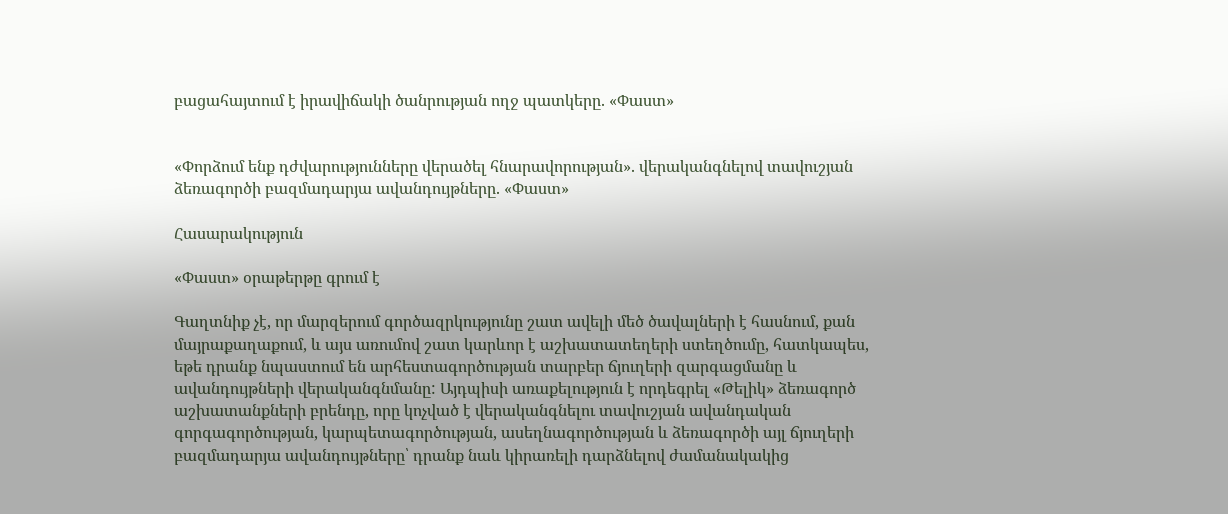բացահայտում է իրավիճակի ծանրության ողջ պատկերը. «Փաստ»


«Փորձում ենք դժվարությունները վերածել հնարավորության». վերականգնելով տավուշյան ձեռագործի բազմադարյա ավանդույթները. «Փաստ»

Հասարակություն

«Փաստ» օրաթերթը գրում է

Գաղտնիք չէ, որ մարզերում գործազրկությունը շատ ավելի մեծ ծավալների է հասնում, քան մայրաքաղաքում, և այս առումով շատ կարևոր է աշխատատեղերի ստեղծումը, հատկապես, եթե դրանք նպաստում են արհեստագործության տարբեր ճյուղերի զարգացմանը և ավանդույթների վերականգնմանը: Այդպիսի առաքելություն է որդեգրել «Թելիկ» ձեռագործ աշխատանքների բրենդը, որը կոչված է վերականգնելու տավուշյան ավանդական գորգագործության, կարպետագործության, ասեղնագործության և ձեռագործի այլ ճյուղերի բազմադարյա ավանդույթները՝ դրանք նաև կիրառելի դարձնելով ժամանակակից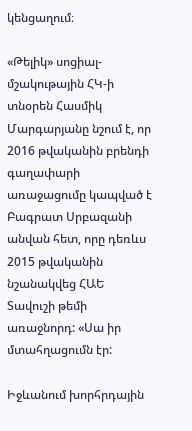կենցաղում։

«Թելիկ» սոցիալ-մշակութային ՀԿ-ի տնօրեն Հասմիկ Մարգարյանը նշում է, որ 2016 թվականին բրենդի գաղափարի առաջացումը կապված է Բագրատ Սրբազանի անվան հետ, որը դեռևս 2015 թվականին նշանակվեց ՀԱԵ Տավուշի թեմի առաջնորդ: «Սա իր մտահղացումն էր:

Իջևանում խորհրդային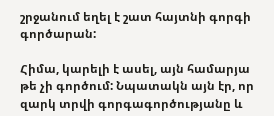շրջանում եղել է շատ հայտնի գորգի գործարան:

Հիմա, կարելի է ասել, այն համարյա թե չի գործում: Նպատակն այն էր, որ զարկ տրվի գորգագործությանը և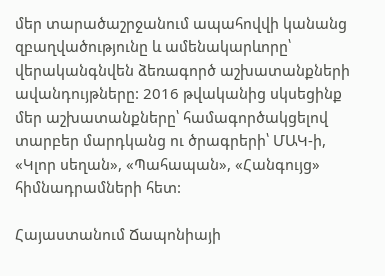մեր տարածաշրջանում ապահովվի կանանց զբաղվածությունը և ամենակարևորը՝ վերականգնվեն ձեռագործ աշխատանքների ավանդույթները: 2016 թվականից սկսեցինք մեր աշխատանքները՝ համագործակցելով տարբեր մարդկանց ու ծրագրերի՝ ՄԱԿ-ի, «Կլոր սեղան», «Պահապան», «Հանգույց» հիմնադրամների հետ:

Հայաստանում Ճապոնիայի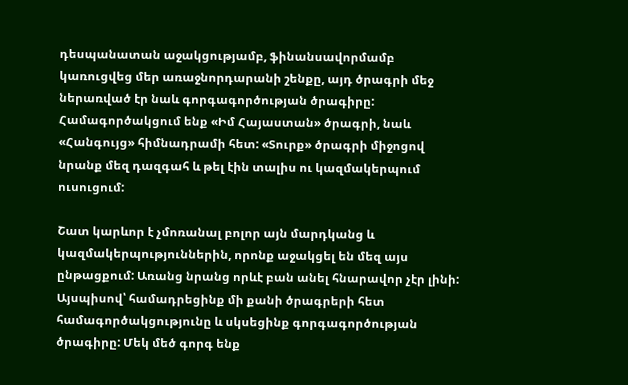դեսպանատան աջակցությամբ, ֆինանսավորմամբ կառուցվեց մեր առաջնորդարանի շենքը, այդ ծրագրի մեջ ներառված էր նաև գորգագործության ծրագիրը: Համագործակցում ենք «Իմ Հայաստան» ծրագրի, նաև «Հանգույց» հիմնադրամի հետ: «Տուրք» ծրագրի միջոցով նրանք մեզ դազգահ և թել էին տալիս ու կազմակերպում ուսուցում:

Շատ կարևոր է չմոռանալ բոլոր այն մարդկանց և կազմակերպություններին, որոնք աջակցել են մեզ այս ընթացքում: Առանց նրանց որևէ բան անել հնարավոր չէր լինի: Այսպիսով՝ համադրեցինք մի քանի ծրագրերի հետ համագործակցությունը և սկսեցինք գորգագործության ծրագիրը: Մեկ մեծ գորգ ենք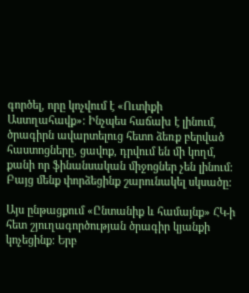գործել, որը կոչվում է «Ուտիքի Աստղահավք»: Ինչպես հաճախ է լինում, ծրագիրն ավարտելուց հետո ձեռք բերված հաստոցները, ցավոք, դրվում են մի կողմ, քանի որ ֆինանսական միջոցներ չեն լինում: Բայց մենք փորձեցինք շարունակել սկսածը:

Այս ընթացքում «Ընտանիք և համայնք» ՀԿ-ի հետ շյուղագործության ծրագիր կյանքի կոչեցինք: Երբ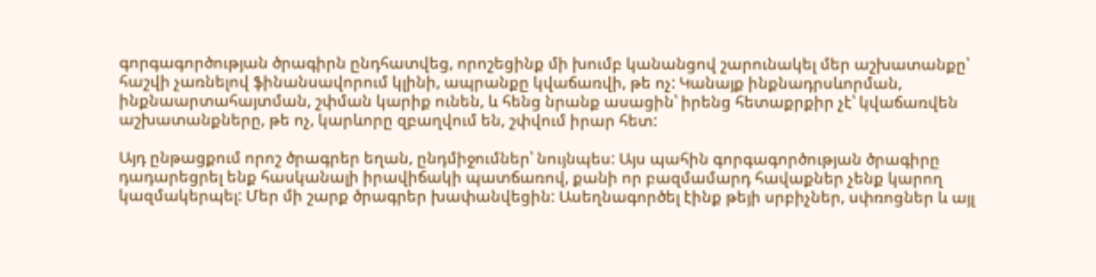գորգագործության ծրագիրն ընդհատվեց, որոշեցինք մի խումբ կանանցով շարունակել մեր աշխատանքը՝ հաշվի չառնելով ֆինանսավորում կլինի, ապրանքը կվաճառվի, թե ոչ: Կանայք ինքնադրսևորման, ինքնաարտահայտման, շփման կարիք ունեն, և հենց նրանք ասացին՝ իրենց հետաքրքիր չէ՝ կվաճառվեն աշխատանքները, թե ոչ, կարևորը զբաղվում են, շփվում իրար հետ:

Այդ ընթացքում որոշ ծրագրեր եղան, ընդմիջումներ՝ նույնպես: Այս պահին գորգագործության ծրագիրը դադարեցրել ենք հասկանալի իրավիճակի պատճառով, քանի որ բազմամարդ հավաքներ չենք կարող կազմակերպել: Մեր մի շարք ծրագրեր խափանվեցին: Ասեղնագործել էինք թեյի սրբիչներ, սփռոցներ և այլ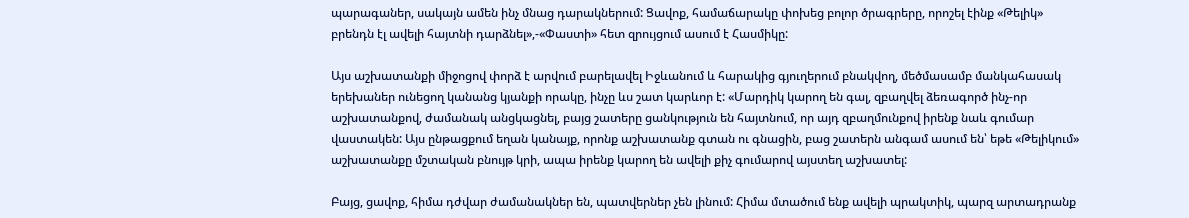պարագաներ, սակայն ամեն ինչ մնաց դարակներում: Ցավոք, համաճարակը փոխեց բոլոր ծրագրերը, որոշել էինք «Թելիկ» բրենդն էլ ավելի հայտնի դարձնել»,-«Փաստի» հետ զրույցում ասում է Հասմիկը:

Այս աշխատանքի միջոցով փորձ է արվում բարելավել Իջևանում և հարակից գյուղերում բնակվող, մեծմասամբ մանկահասակ երեխաներ ունեցող կանանց կյանքի որակը, ինչը ևս շատ կարևոր է: «Մարդիկ կարող են գալ, զբաղվել ձեռագործ ինչ-որ աշխատանքով, ժամանակ անցկացնել, բայց շատերը ցանկություն են հայտնում, որ այդ զբաղմունքով իրենք նաև գումար վաստակեն: Այս ընթացքում եղան կանայք, որոնք աշխատանք գտան ու գնացին, բաց շատերն անգամ ասում են՝ եթե «Թելիկում» աշխատանքը մշտական բնույթ կրի, ապա իրենք կարող են ավելի քիչ գումարով այստեղ աշխատել:

Բայց, ցավոք, հիմա դժվար ժամանակներ են, պատվերներ չեն լինում: Հիմա մտածում ենք ավելի պրակտիկ, պարզ արտադրանք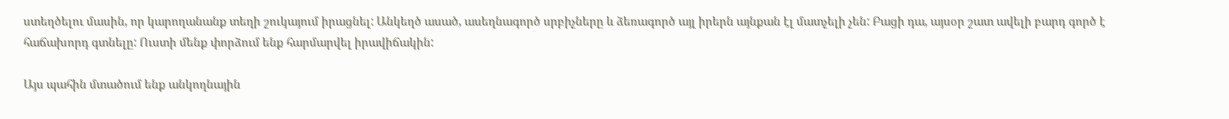ստեղծելու մասին, որ կարողանանք տեղի շուկայում իրացնել: Անկեղծ ասած, ասեղնագործ սրբիչները և ձեռագործ այլ իրերն այնքան էլ մատչելի չեն: Բացի դա, այսօր շատ ավելի բարդ գործ է հաճախորդ գտնելը: Ուստի մենք փորձում ենք հարմարվել իրավիճակին:

Այս պահին մտածում ենք անկողնային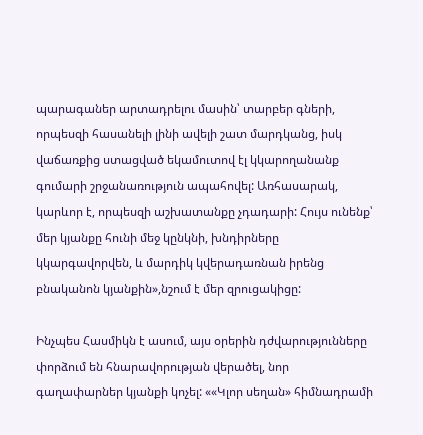պարագաներ արտադրելու մասին՝ տարբեր գների, որպեսզի հասանելի լինի ավելի շատ մարդկանց, իսկ վաճառքից ստացված եկամուտով էլ կկարողանանք գումարի շրջանառություն ապահովել: Առհասարակ, կարևոր է, որպեսզի աշխատանքը չդադարի: Հույս ունենք՝ մեր կյանքը հունի մեջ կընկնի, խնդիրները կկարգավորվեն, և մարդիկ կվերադառնան իրենց բնականոն կյանքին»,նշում է մեր զրուցակիցը:

Ինչպես Հասմիկն է ասում, այս օրերին դժվարությունները փորձում են հնարավորության վերածել, նոր գաղափարներ կյանքի կոչել: ««Կլոր սեղան» հիմնադրամի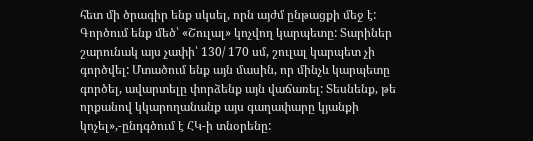հետ մի ծրագիր ենք սկսել, որն այժմ ընթացքի մեջ է: Գործում ենք մեծ՝ «Շուլալ» կոչվող կարպետը: Տարիներ շարունակ այս չափի՝ 130/ 170 սմ, շուլալ կարպետ չի գործվել: Մտածում ենք այն մասին, որ մինչև կարպետը գործել, ավարտելը փորձենք այն վաճառել: Տեսնենք, թե որքանով կկարողանանք այս գաղափարը կյանքի կոչել»,-ընդգծում է ՀԿ-ի տնօրենը: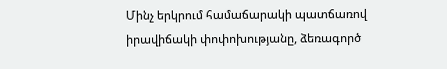Մինչ երկրում համաճարակի պատճառով իրավիճակի փոփոխությանը, ձեռագործ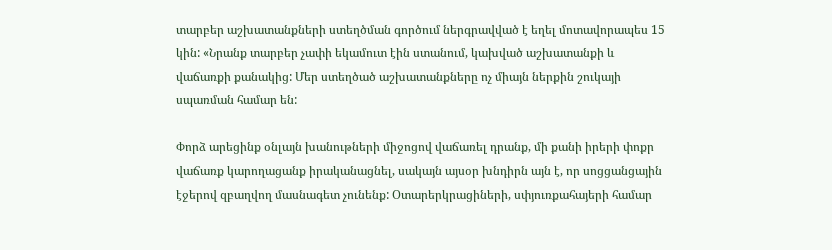տարբեր աշխատանքների ստեղծման գործում ներգրավված է եղել մոտավորապես 15 կին: «Նրանք տարբեր չափի եկամուտ էին ստանում, կախված աշխատանքի և վաճառքի քանակից: Մեր ստեղծած աշխատանքները ոչ միայն ներքին շուկայի սպառման համար են:

Փորձ արեցինք օնլայն խանութների միջոցով վաճառել դրանք, մի քանի իրերի փոքր վաճառք կարողացանք իրականացնել, սակայն այսօր խնդիրն այն է, որ սոցցանցային էջերով զբաղվող մասնագետ չունենք: Օտարերկրացիների, սփյուռքահայերի համար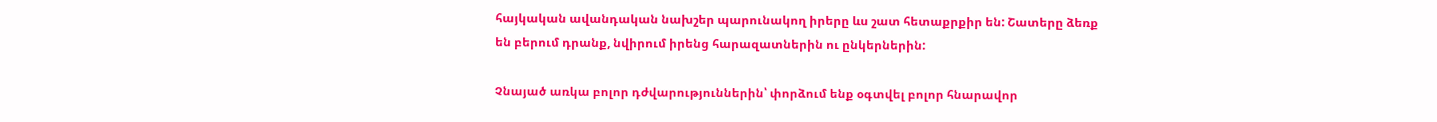հայկական ավանդական նախշեր պարունակող իրերը ևս շատ հետաքրքիր են: Շատերը ձեռք են բերում դրանք, նվիրում իրենց հարազատներին ու ընկերներին:

Չնայած առկա բոլոր դժվարություններին՝ փորձում ենք օգտվել բոլոր հնարավոր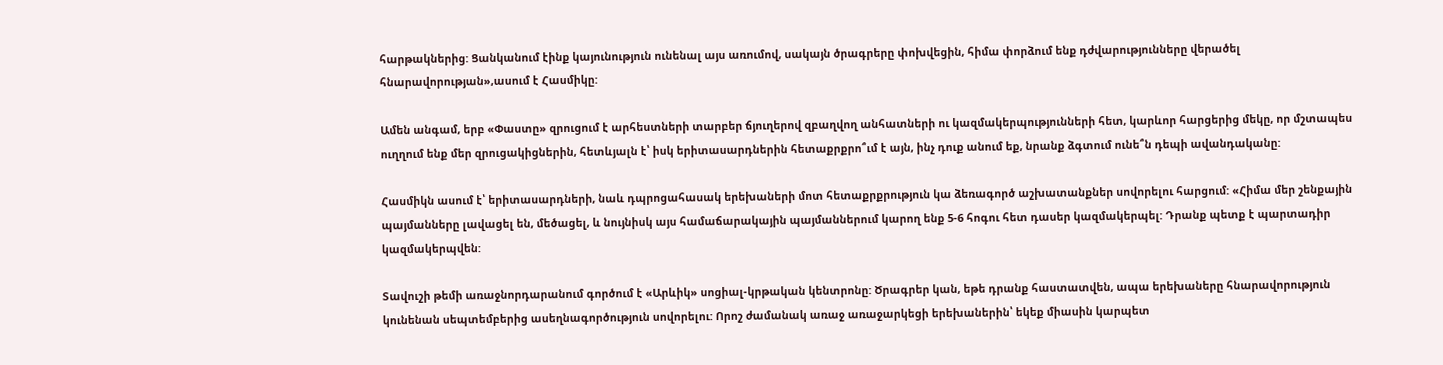հարթակներից: Ցանկանում էինք կայունություն ունենալ այս առումով, սակայն ծրագրերը փոխվեցին, հիմա փորձում ենք դժվարությունները վերածել հնարավորության»,ասում է Հասմիկը:

Ամեն անգամ, երբ «Փաստը» զրուցում է արհեստների տարբեր ճյուղերով զբաղվող անհատների ու կազմակերպությունների հետ, կարևոր հարցերից մեկը, որ մշտապես ուղղում ենք մեր զրուցակիցներին, հետևյալն է՝ իսկ երիտասարդներին հետաքրքրո՞ւմ է այն, ինչ դուք անում եք, նրանք ձգտում ունե՞ն դեպի ավանդականը:

Հասմիկն ասում է՝ երիտասարդների, նաև դպրոցահասակ երեխաների մոտ հետաքրքրություն կա ձեռագործ աշխատանքներ սովորելու հարցում: «Հիմա մեր շենքային պայմանները լավացել են, մեծացել, և նույնիսկ այս համաճարակային պայմաններում կարող ենք 5-6 հոգու հետ դասեր կազմակերպել: Դրանք պետք է պարտադիր կազմակերպվեն:

Տավուշի թեմի առաջնորդարանում գործում է «Արևիկ» սոցիալ-կրթական կենտրոնը: Ծրագրեր կան, եթե դրանք հաստատվեն, ապա երեխաները հնարավորություն կունենան սեպտեմբերից ասեղնագործություն սովորելու: Որոշ ժամանակ առաջ առաջարկեցի երեխաներին՝ եկեք միասին կարպետ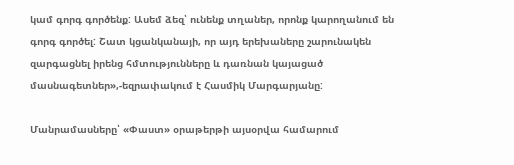կամ գորգ գործենք: Ասեմ ձեզ՝ ունենք տղաներ, որոնք կարողանում են գորգ գործել: Շատ կցանկանայի, որ այդ երեխաները շարունակեն զարգացնել իրենց հմտությունները և դառնան կայացած մասնագետներ»,-եզրափակում է Հասմիկ Մարգարյանը:

Մանրամասները՝ «Փաստ» օրաթերթի այսօրվա համարում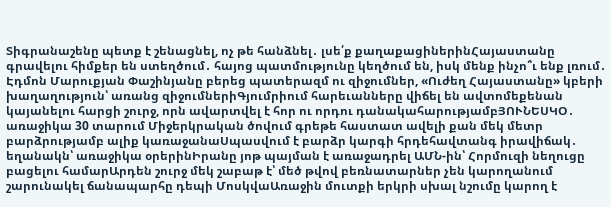Տիգրանաշենը պետք է շենացնել, ոչ թե հանձնել․ լսե՛ք քաղաքացիներինՀայաստանը գրավելու հիմքեր են ստեղծում․ հայոց պատմությունը կեղծում են, իսկ մենք ինչո՞ւ ենք լռում․ Էդմոն Մարուքյան Փաշինյանը բերեց պատերազմ ու զիջումներ, «Ուժեղ Հայաստանը» կբերի խաղաղություն՝ առանց զիջումներիԳյումրիում հարեւանները վիճել են ավտոմեքենան կայանելու հարցի շուրջ, որն ավարտվել է հոր ու որդու դանակահարությամբՅՈՒՆԵՍԿՕ․ առաջիկա 30 տարում Միջերկրական ծովում գրեթե հաստատ ավելի քան մեկ մետր բարձրությամբ ալիք կառաջանաՍպասվում է բարձր կարգի հրդեհավտանգ իրավիճակ․ եղանակն՝ առաջիկա օրերինԻրանը յոթ պայման է առաջադրել ԱՄՆ-ին՝ Հորմուզի նեղուցը բացելու համարԱրդեն շուրջ մեկ շաբաթ է՝ մեծ թվով բեռնատարներ չեն կարողանում շարունակել ճանապարհը դեպի ՄոսկվաԱռաջին մուտքի երկրի սխալ նշումը կարող է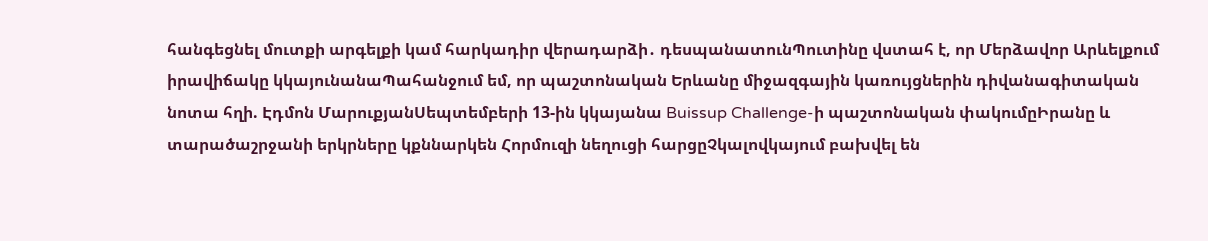հանգեցնել մուտքի արգելքի կամ հարկադիր վերադարձի․ դեսպանատունՊուտինը վստահ է, որ Մերձավոր Արևելքում իրավիճակը կկայունանաՊահանջում եմ, որ պաշտոնական Երևանը միջազգային կառույցներին դիվանագիտական նոտա հղի. Էդմոն ՄարուքյանՍեպտեմբերի 13-ին կկայանա Buissup Challenge-ի պաշտոնական փակումըԻրանը և տարածաշրջանի երկրները կքննարկեն Հորմուզի նեղուցի հարցըՉկալովկայում բախվել են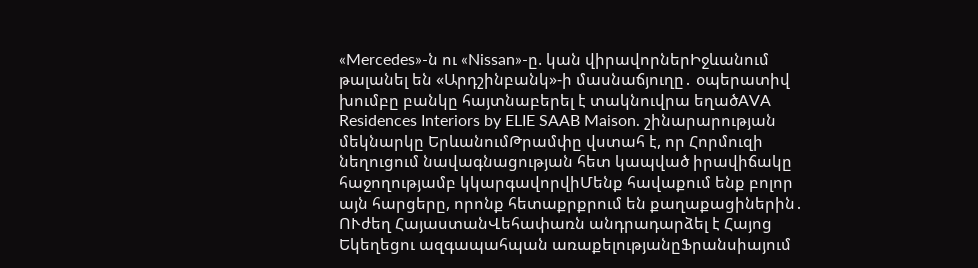«Mercedes»-ն ու «Nissan»-ը. կան վիրավորներԻջևանում թալանել են «Արդշինբանկ»-ի մասնաճյուղը․ օպերատիվ խումբը բանկը հայտնաբերել է տակնուվրա եղածAVA Residences Interiors by ELIE SAAB Maison. շինարարության մեկնարկը ԵրևանումԹրամփը վստահ է, որ Հորմուզի նեղուցում նավագնացության հետ կապված իրավիճակը հաջողությամբ կկարգավորվիՄենք հավաքում ենք բոլոր այն հարցերը, որոնք հետաքրքրում են քաղաքացիներին․ ՈՒժեղ ՀայաստանՎեհափառն անդրադարձել է Հայոց Եկեղեցու ազգապահպան առաքելությանըՖրանսիայում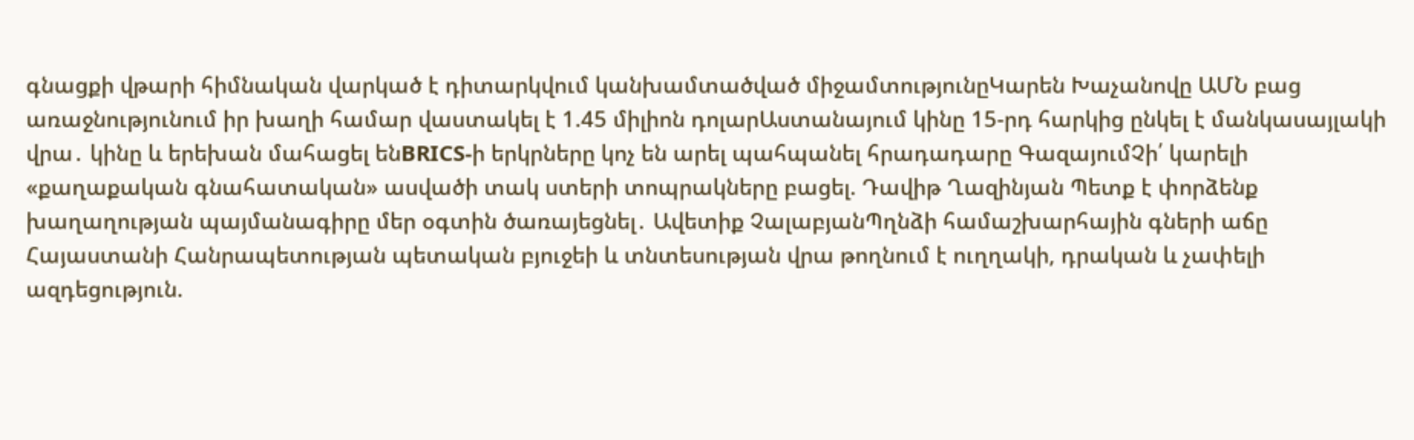գնացքի վթարի հիմնական վարկած է դիտարկվում կանխամտածված միջամտությունըԿարեն Խաչանովը ԱՄՆ բաց առաջնությունում իր խաղի համար վաստակել է 1.45 միլիոն դոլարԱստանայում կինը 15-րդ հարկից ընկել է մանկասայլակի վրա․ կինը և երեխան մահացել ենBRICS-ի երկրները կոչ են արել պահպանել հրադադարը ԳազայումՉի՛ կարելի «քաղաքական գնահատական» ասվածի տակ ստերի տոպրակները բացել. Դավիթ Ղազինյան Պետք է փորձենք խաղաղության պայմանագիրը մեր օգտին ծառայեցնել․ Ավետիք ՉալաբյանՊղնձի համաշխարհային գների աճը Հայաստանի Հանրապետության պետական բյուջեի և տնտեսության վրա թողնում է ուղղակի, դրական և չափելի ազդեցություն.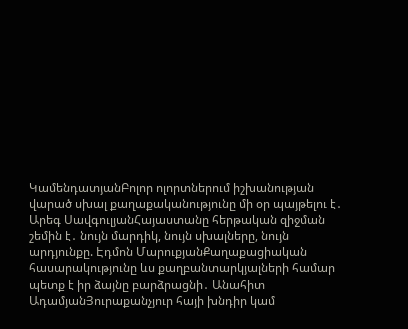ԿամենդատյանԲոլոր ոլորտներում իշխանության վարած սխալ քաղաքականությունը մի օր պայթելու է․ Արեգ ՍավգուլյանՀայաստանը հերթական զիջման շեմին է․ նույն մարդիկ, նույն սխալները, նույն արդյունքը. Էդմոն ՄարուքյանՔաղաքացիական հասարակությունը ևս քաղբանտարկյալների համար պետք է իր ձայնը բարձրացնի․ Անահիտ ԱդամյանՅուրաքանչյուր հայի խնդիր կամ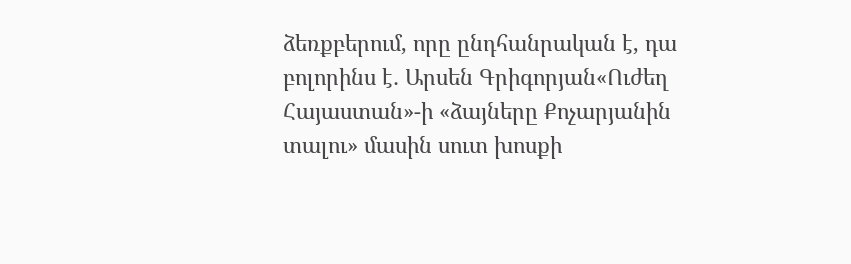ձեռքբերում, որը ընդհանրական է, դա բոլորինս է․ Արսեն Գրիգորյան«Ուժեղ Հայաստան»-ի «ձայները Քոչարյանին տալու» մասին սուտ խոսքի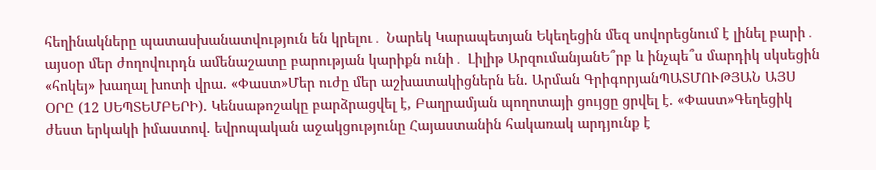հեղինակները պատասխանատվություն են կրելու․ Նարեկ Կարապետյան Եկեղեցին մեզ սովորեցնում է լինել բարի․ այսօր մեր ժողովուրդն ամենաշատը բարության կարիքն ունի․ Լիլիթ ԱրզումանյանԵ՞րբ և ինչպե՞ս մարդիկ սկսեցին «հոկեյ» խաղալ խոտի վրա. «Փաստ»Մեր ուժը մեր աշխատակիցներն են. Արման ԳրիգորյանՊԱՏՄՈՒԹՅԱՆ ԱՅՍ ՕՐԸ (12 ՍԵՊՏԵՄԲԵՐԻ). Կենսաթոշակը բարձրացվել է, Բաղրամյան պողոտայի ցույցը ցրվել է. «Փաստ»Գեղեցիկ ժեստ երկակի իմաստով. եվրոպական աջակցությունը Հայաստանին հակառակ արդյունք է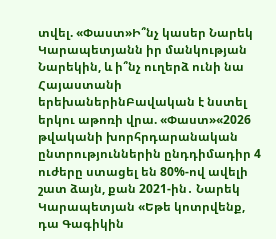տվել. «Փաստ»Ի՞նչ կասեր Նարեկ Կարապետյանն իր մանկության Նարեկին, և ի՞նչ ուղերձ ունի նա Հայաստանի երեխաներինԲավական է նստել երկու աթոռի վրա. «Փաստ»«2026 թվականի խորհրդարանական ընտրություններին ընդդիմադիր 4 ուժերը ստացել են 80%-ով ավելի շատ ձայն, քան 2021-ին․ Նարեկ Կարապետյան «Եթե կոտրվենք, դա Գագիկին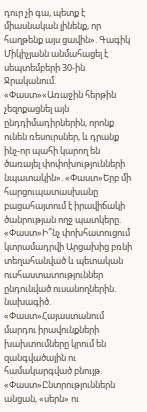դուր չի գա, պետք է միասնական լինենք, որ հաղթենք այս ցավին». Գագիկ Միկիչյանն անմահացել է սեպտեմբերի 30-ին Ջրականում. «Փաստ»«Առաջին հերթին չեզոքացնել այն ընդդիմադիրներին, որոնք ունեն ռեսուրսներ, և դրանք ինչ-որ պահի կարող են ծառայել փոփոխությունների նպատակին». «Փաստ»Երբ մի հարցուպատասխանը բացահայտում է իրավիճակի ծանրության ողջ պատկերը. «Փաստ»Ի՞նչ փոխհատուցում կտրամադրվի Արցախից բռնի տեղահանված և պետական ուսհաստատություններ ընդունված ուսանողներին. նախագիծ. «Փաստ»Հայաստանում մարդու իրավունքների խախտումները կրում են զանգվածային ու համակարգված բնույթ. «Փաստ»Ընտրություններն անցան, «սերն» ու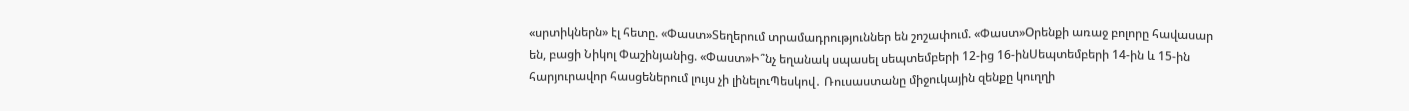«սրտիկներն» էլ հետը. «Փաստ»Տեղերում տրամադրություններ են շոշափում. «Փաստ»Oրենքի առաջ բոլորը հավասար են, բացի Նիկոլ Փաշինյանից. «Փաստ»Ի՞նչ եղանակ սպասել սեպտեմբերի 12-ից 16-ինՍեպտեմբերի 14-ին և 15-ին հարյուրավոր հասցեներում լույս չի լինելուՊեսկով․ Ռուսաստանը միջուկային զենքը կուղղի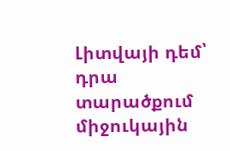Լիտվայի դեմ՝ դրա տարածքում միջուկային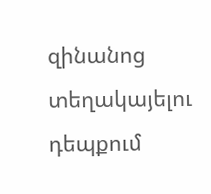զինանոց տեղակայելու դեպքում